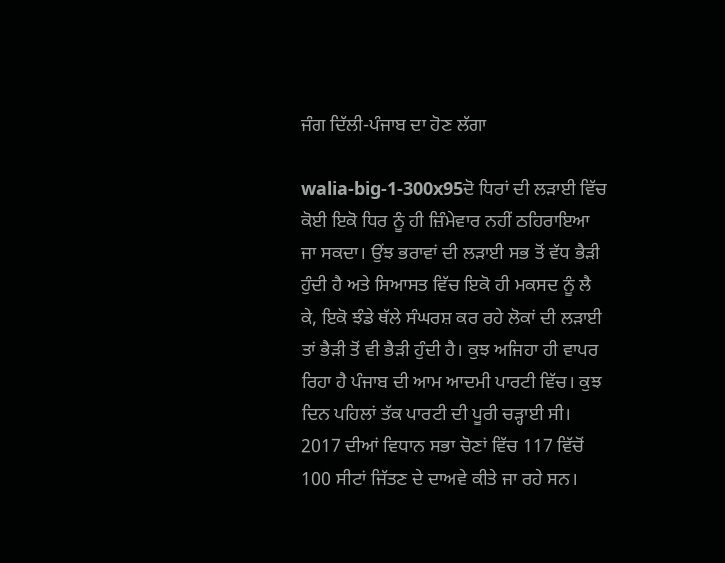ਜੰਗ ਦਿੱਲੀ-ਪੰਜਾਬ ਦਾ ਹੋਣ ਲੱਗਾ

walia-big-1-300x95ਦੋ ਧਿਰਾਂ ਦੀ ਲੜਾਈ ਵਿੱਚ ਕੋਈ ਇਕੋ ਧਿਰ ਨੂੰ ਹੀ ਜ਼ਿੰਮੇਵਾਰ ਨਹੀਂ ਠਹਿਰਾਇਆ ਜਾ ਸਕਦਾ। ਉਂਝ ਭਰਾਵਾਂ ਦੀ ਲੜਾਈ ਸਭ ਤੋਂ ਵੱਧ ਭੈੜੀ ਹੁੰਦੀ ਹੈ ਅਤੇ ਸਿਆਸਤ ਵਿੱਚ ਇਕੋ ਹੀ ਮਕਸਦ ਨੂੰ ਲੈ ਕੇ, ਇਕੋ ਝੰਡੇ ਥੱਲੇ ਸੰਘਰਸ਼ ਕਰ ਰਹੇ ਲੋਕਾਂ ਦੀ ਲੜਾਈ ਤਾਂ ਭੈੜੀ ਤੋਂ ਵੀ ਭੈੜੀ ਹੁੰਦੀ ਹੈ। ਕੁਝ ਅਜਿਹਾ ਹੀ ਵਾਪਰ ਰਿਹਾ ਹੈ ਪੰਜਾਬ ਦੀ ਆਮ ਆਦਮੀ ਪਾਰਟੀ ਵਿੱਚ। ਕੁਝ ਦਿਨ ਪਹਿਲਾਂ ਤੱਕ ਪਾਰਟੀ ਦੀ ਪੂਰੀ ਚੜ੍ਹਾਈ ਸੀ। 2017 ਦੀਆਂ ਵਿਧਾਨ ਸਭਾ ਚੋਣਾਂ ਵਿੱਚ 117 ਵਿੱਚੋਂ 100 ਸੀਟਾਂ ਜਿੱਤਣ ਦੇ ਦਾਅਵੇ ਕੀਤੇ ਜਾ ਰਹੇ ਸਨ।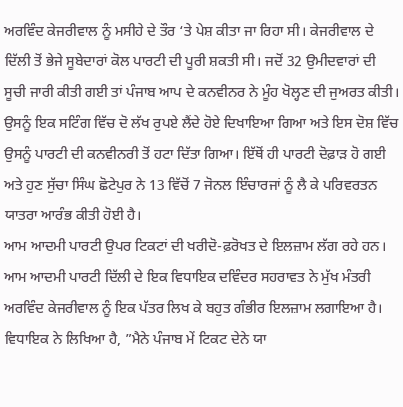ਅਰਵਿੰਦ ਕੇਜਰੀਵਾਲ ਨੂੰ ਮਸੀਹੇ ਦੇ ਤੌਰ ‘ਤੇ ਪੇਸ਼ ਕੀਤਾ ਜਾ ਰਿਹਾ ਸੀ। ਕੇਜਰੀਵਾਲ ਦੇ ਦਿੱਲੀ ਤੋਂ ਭੇਜੇ ਸੂਬੇਦਾਰਾਂ ਕੋਲ ਪਾਰਟੀ ਦੀ ਪੂਰੀ ਸ਼ਕਤੀ ਸੀ। ਜਦੋਂ 32 ਉਮੀਦਵਾਰਾਂ ਦੀ ਸੂਚੀ ਜਾਰੀ ਕੀਤੀ ਗਈ ਤਾਂ ਪੰਜਾਬ ਆਪ ਦੇ ਕਨਵੀਨਰ ਨੇ ਮੂੰਹ ਖੋਲ੍ਹਣ ਦੀ ਜੁਅਰਤ ਕੀਤੀ। ਉਸਨੂੰ ਇਕ ਸਟਿੰਗ ਵਿੱਚ ਦੋ ਲੱਖ ਰੁਪਏ ਲੈਂਦੇ ਹੋਏ ਦਿਖਾਇਆ ਗਿਆ ਅਤੇ ਇਸ ਦੋਸ਼ ਵਿੱਚ ਉਸਨੂੰ ਪਾਰਟੀ ਦੀ ਕਨਵੀਨਰੀ ਤੋਂ ਹਟਾ ਦਿੱਤਾ ਗਿਆ। ਇੱਥੋਂ ਹੀ ਪਾਰਟੀ ਦੋਫ਼ਾੜ ਹੋ ਗਈ ਅਤੇ ਹੁਣ ਸੁੱਚਾ ਸਿੰਘ ਛੋਟੇਪੁਰ ਨੇ 13 ਵਿੱਚੋਂ 7 ਜੋਨਲ ਇੰਚਾਰਜਾਂ ਨੂੰ ਲੈ ਕੇ ਪਰਿਵਰਤਨ ਯਾਤਰਾ ਆਰੰਭ ਕੀਤੀ ਹੋਈ ਹੈ।
ਆਮ ਆਦਮੀ ਪਾਰਟੀ ਉਪਰ ਟਿਕਟਾਂ ਦੀ ਖਰੀਦੋ-ਫ਼ਰੋਖਤ ਦੇ ਇਲਜ਼ਾਮ ਲੱਗ ਰਹੇ ਹਨ। ਆਮ ਆਦਮੀ ਪਾਰਟੀ ਦਿੱਲੀ ਦੇ ਇਕ ਵਿਧਾਇਕ ਦਵਿੰਦਰ ਸਹਰਾਵਤ ਨੇ ਮੁੱਖ ਮੰਤਰੀ ਅਰਵਿੰਦ ਕੇਜਰੀਵਾਲ ਨੂੰ ਇਕ ਪੱਤਰ ਲਿਖ ਕੇ ਬਹੁਤ ਗੰਭੀਰ ਇਲਜ਼ਾਮ ਲਗਾਇਆ ਹੈ। ਵਿਧਾਇਕ ਨੇ ਲਿਖਿਆ ਹੈ, ”ਮੈਨੇ ਪੰਜਾਬ ਮੇਂ ਟਿਕਟ ਦੇਨੇ ਯਾ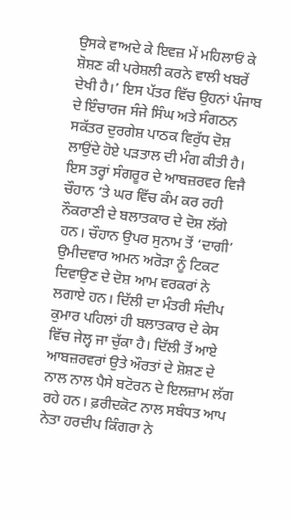ਉਸਕੇ ਵਾਅਦੇ ਕੇ ਇਵਜ਼ ਮੇਂ ਮਹਿਲਾਓਂ ਕੇ ਸ਼ੋਸ਼ਣ ਕੀ ਪਰੇਸ਼ਲੀ ਕਰਨੇ ਵਾਲੀ ਖਬਰੇਂ ਦੇਖੀ ਹੈ।’ ਇਸ ਪੱਤਰ ਵਿੱਚ ਉਹਨਾਂ ਪੰਜਾਬ ਦੇ ਇੰਚਾਰਜ ਸੰਜੇ ਸਿੰਘ ਅਤੇ ਸੰਗਠਨ ਸਕੱਤਰ ਦੁਰਗੇਸ਼ ਪਾਠਕ ਵਿਰੁੱਧ ਦੋਸ਼ ਲਾਉਂਦੇ ਹੋਏ ਪੜਤਾਲ ਦੀ ਮੰਗ ਕੀਤੀ ਹੈ। ਇਸ ਤਰ੍ਹਾਂ ਸੰਗਰੂਰ ਦੇ ਆਬਜ਼ਰਵਰ ਵਿਜੈ ਚੌਹਾਨ ‘ਤੇ ਘਰ ਵਿੱਚ ਕੰਮ ਕਰ ਰਹੀ ਨੌਕਰਾਣੀ ਦੇ ਬਲਾਤਕਾਰ ਦੇ ਦੋਸ਼ ਲੱਗੇ ਹਨ। ਚੌਹਾਨ ਉਪਰ ਸੁਨਾਮ ਤੋਂ ‘ਦਾਗੀ’ ਉਮੀਦਵਾਰ ਅਮਨ ਅਰੋੜਾ ਨੂੰ ਟਿਕਟ ਦਿਵਾਉਣ ਦੇ ਦੋਸ਼ ਆਮ ਵਰਕਰਾਂ ਨੇ ਲਗਾਏ ਹਨ। ਦਿੱਲੀ ਦਾ ਮੰਤਰੀ ਸੰਦੀਪ ਕੁਮਾਰ ਪਹਿਲਾਂ ਹੀ ਬਲਾਤਕਾਰ ਦੇ ਕੇਸ ਵਿੱਚ ਜੇਲ੍ਹ ਜਾ ਚੁੱਕਾ ਹੈ। ਦਿੱਲੀ ਤੋਂ ਆਏ ਆਬਜ਼ਰਵਰਾਂ ਉਤੇ ਔਰਤਾਂ ਦੇ ਸ਼ੋਸ਼ਣ ਦੇ ਨਾਲ ਨਾਲ ਪੈਸੇ ਬਟੋਰਨ ਦੇ ਇਲਜ਼ਾਮ ਲੱਗ ਰਹੇ ਹਨ। ਫ਼ਰੀਦਕੋਟ ਨਾਲ ਸਬੰਧਤ ਆਪ ਨੇਤਾ ਹਰਦੀਪ ਕਿੰਗਰਾ ਨੇ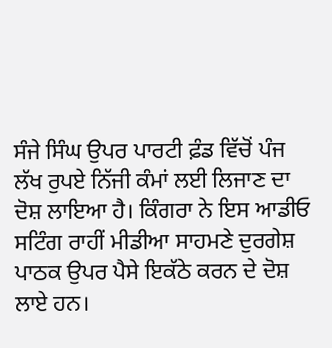ਸੰਜੇ ਸਿੰਘ ਉਪਰ ਪਾਰਟੀ ਫ਼ੰਡ ਵਿੱਚੋਂ ਪੰਜ ਲੱਖ ਰੁਪਏ ਨਿੱਜੀ ਕੰਮਾਂ ਲਈ ਲਿਜਾਣ ਦਾ ਦੋਸ਼ ਲਾਇਆ ਹੈ। ਕਿੰਗਰਾ ਨੇ ਇਸ ਆਡੀਓ ਸਟਿੰਗ ਰਾਹੀਂ ਮੀਡੀਆ ਸਾਹਮਣੇ ਦੁਰਗੇਸ਼ ਪਾਠਕ ਉਪਰ ਪੈਸੇ ਇਕੱਠੇ ਕਰਨ ਦੇ ਦੋਸ਼ ਲਾਏ ਹਨ।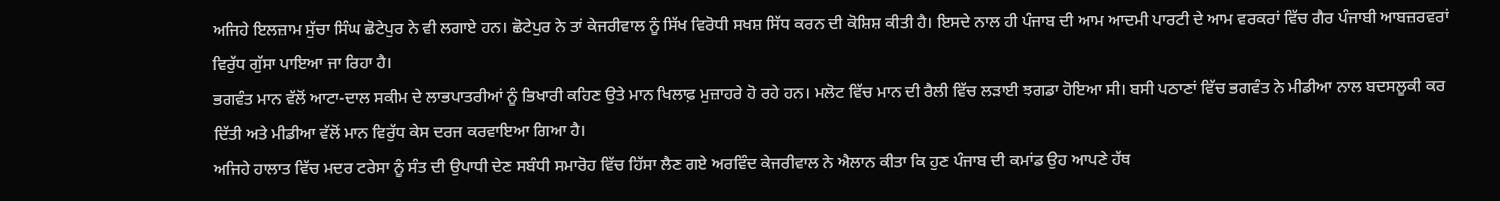ਅਜਿਹੇ ਇਲਜ਼ਾਮ ਸੁੱਚਾ ਸਿੰਘ ਛੋਟੇਪੁਰ ਨੇ ਵੀ ਲਗਾਏ ਹਨ। ਛੋਟੇਪੁਰ ਨੇ ਤਾਂ ਕੇਜਰੀਵਾਲ ਨੂੰ ਸਿੱਖ ਵਿਰੋਧੀ ਸਖਸ਼ ਸਿੱਧ ਕਰਨ ਦੀ ਕੋਸ਼ਿਸ਼ ਕੀਤੀ ਹੈ। ਇਸਦੇ ਨਾਲ ਹੀ ਪੰਜਾਬ ਦੀ ਆਮ ਆਦਮੀ ਪਾਰਟੀ ਦੇ ਆਮ ਵਰਕਰਾਂ ਵਿੱਚ ਗੈਰ ਪੰਜਾਬੀ ਆਬਜ਼ਰਵਰਾਂ ਵਿਰੁੱਧ ਗੁੱਸਾ ਪਾਇਆ ਜਾ ਰਿਹਾ ਹੈ।
ਭਗਵੰਤ ਮਾਨ ਵੱਲੋਂ ਆਟਾ-ਦਾਲ ਸਕੀਮ ਦੇ ਲਾਭਪਾਤਰੀਆਂ ਨੂੰ ਭਿਖਾਰੀ ਕਹਿਣ ਉਤੇ ਮਾਨ ਖਿਲਾਫ਼ ਮੁਜ਼ਾਹਰੇ ਹੋ ਰਹੇ ਹਨ। ਮਲੋਟ ਵਿੱਚ ਮਾਨ ਦੀ ਰੈਲੀ ਵਿੱਚ ਲੜਾਈ ਝਗਡਾ ਹੋਇਆ ਸੀ। ਬਸੀ ਪਠਾਣਾਂ ਵਿੱਚ ਭਗਵੰਤ ਨੇ ਮੀਡੀਆ ਨਾਲ ਬਦਸਲੂਕੀ ਕਰ ਦਿੱਤੀ ਅਤੇ ਮੀਡੀਆ ਵੱਲੋਂ ਮਾਨ ਵਿਰੁੱਧ ਕੇਸ ਦਰਜ ਕਰਵਾਇਆ ਗਿਆ ਹੈ।
ਅਜਿਹੇ ਹਾਲਾਤ ਵਿੱਚ ਮਦਰ ਟਰੇਸਾ ਨੂੰ ਸੰਤ ਦੀ ਉਪਾਧੀ ਦੇਣ ਸਬੰਧੀ ਸਮਾਰੋਹ ਵਿੱਚ ਹਿੱਸਾ ਲੈਣ ਗਏ ਅਰਵਿੰਦ ਕੇਜਰੀਵਾਲ ਨੇ ਐਲਾਨ ਕੀਤਾ ਕਿ ਹੁਣ ਪੰਜਾਬ ਦੀ ਕਮਾਂਡ ਉਹ ਆਪਣੇ ਹੱਥ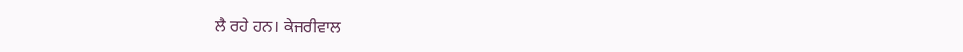ਲੈ ਰਹੇ ਹਨ। ਕੇਜਰੀਵਾਲ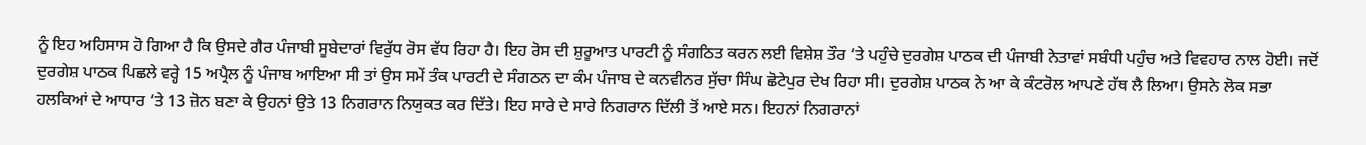ਨੂੰ ਇਹ ਅਹਿਸਾਸ ਹੋ ਗਿਆ ਹੈ ਕਿ ਉਸਦੇ ਗੈਰ ਪੰਜਾਬੀ ਸੂਬੇਦਾਰਾਂ ਵਿਰੁੱਧ ਰੋਸ ਵੱਧ ਰਿਹਾ ਹੈ। ਇਹ ਰੋਸ ਦੀ ਸ਼ੁਰੂਆਤ ਪਾਰਟੀ ਨੂੰ ਸੰਗਠਿਤ ਕਰਨ ਲਈ ਵਿਸ਼ੇਸ਼ ਤੌਰ ‘ਤੇ ਪਹੁੰਚੇ ਦੁਰਗੇਸ਼ ਪਾਠਕ ਦੀ ਪੰਜਾਬੀ ਨੇਤਾਵਾਂ ਸਬੰਧੀ ਪਹੁੰਚ ਅਤੇ ਵਿਵਹਾਰ ਨਾਲ ਹੋਈ। ਜਦੋਂ ਦੁਰਗੇਸ਼ ਪਾਠਕ ਪਿਛਲੇ ਵਰ੍ਹੇ 15 ਅਪ੍ਰੈਲ ਨੂੰ ਪੰਜਾਬ ਆਇਆ ਸੀ ਤਾਂ ਉਸ ਸਮੇਂ ਤੰਕ ਪਾਰਟੀ ਦੇ ਸੰਗਠਨ ਦਾ ਕੰਮ ਪੰਜਾਬ ਦੇ ਕਨਵੀਨਰ ਸੁੱਚਾ ਸਿੰਘ ਛੋਟੇਪੁਰ ਦੇਖ ਰਿਹਾ ਸੀ। ਦੁਰਗੇਸ਼ ਪਾਠਕ ਨੇ ਆ ਕੇ ਕੰਟਰੋਲ ਆਪਣੇ ਹੱਥ ਲੈ ਲਿਆ। ਉਸਨੇ ਲੋਕ ਸਭਾ ਹਲਕਿਆਂ ਦੇ ਆਧਾਰ ‘ਤੇ 13 ਜ਼ੋਨ ਬਣਾ ਕੇ ਉਹਨਾਂ ਉਤੇ 13 ਨਿਗਰਾਨ ਨਿਯੁਕਤ ਕਰ ਦਿੱਤੇ। ਇਹ ਸਾਰੇ ਦੇ ਸਾਰੇ ਨਿਗਰਾਨ ਦਿੱਲੀ ਤੋਂ ਆਏ ਸਨ। ਇਹਨਾਂ ਨਿਗਰਾਨਾਂ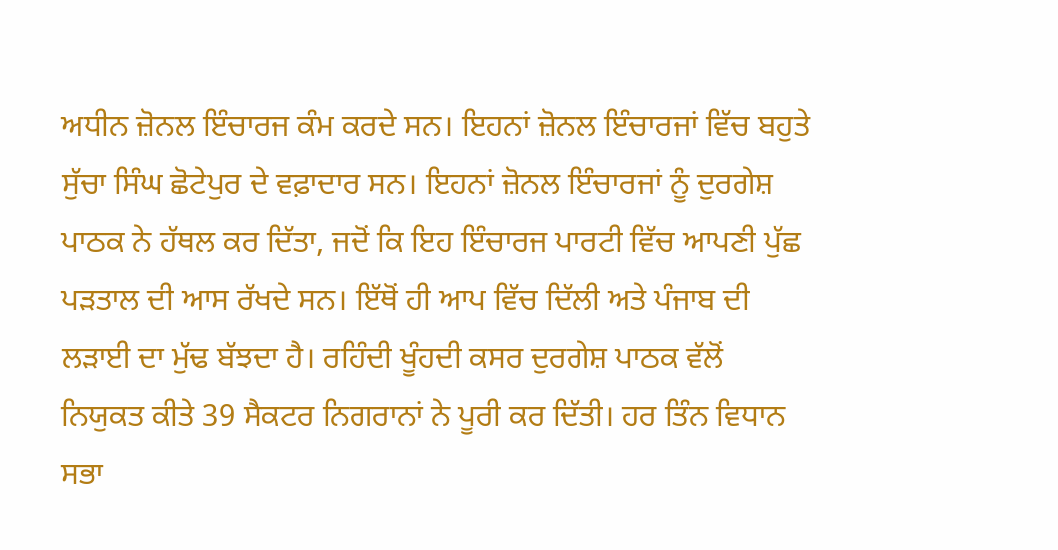ਅਧੀਨ ਜ਼ੋਨਲ ਇੰਚਾਰਜ ਕੰਮ ਕਰਦੇ ਸਨ। ਇਹਨਾਂ ਜ਼ੋਨਲ ਇੰਚਾਰਜਾਂ ਵਿੱਚ ਬਹੁਤੇ ਸੁੱਚਾ ਸਿੰਘ ਛੋਟੇਪੁਰ ਦੇ ਵਫ਼ਾਦਾਰ ਸਨ। ਇਹਨਾਂ ਜ਼ੋਨਲ ਇੰਚਾਰਜਾਂ ਨੂੰ ਦੁਰਗੇਸ਼ ਪਾਠਕ ਨੇ ਹੱਥਲ ਕਰ ਦਿੱਤਾ, ਜਦੋਂ ਕਿ ਇਹ ਇੰਚਾਰਜ ਪਾਰਟੀ ਵਿੱਚ ਆਪਣੀ ਪੁੱਛ ਪੜਤਾਲ ਦੀ ਆਸ ਰੱਖਦੇ ਸਨ। ਇੱਥੋਂ ਹੀ ਆਪ ਵਿੱਚ ਦਿੱਲੀ ਅਤੇ ਪੰਜਾਬ ਦੀ ਲੜਾਈ ਦਾ ਮੁੱਢ ਬੱਝਦਾ ਹੈ। ਰਹਿੰਦੀ ਖੂੰਹਦੀ ਕਸਰ ਦੁਰਗੇਸ਼ ਪਾਠਕ ਵੱਲੋਂ ਨਿਯੁਕਤ ਕੀਤੇ 39 ਸੈਕਟਰ ਨਿਗਰਾਨਾਂ ਨੇ ਪੂਰੀ ਕਰ ਦਿੱਤੀ। ਹਰ ਤਿੰਨ ਵਿਧਾਨ ਸਭਾ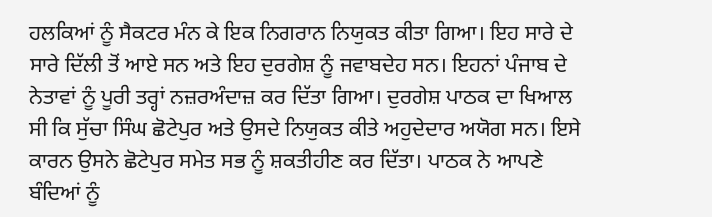ਹਲਕਿਆਂ ਨੂੰ ਸੈਕਟਰ ਮੰਨ ਕੇ ਇਕ ਨਿਗਰਾਨ ਨਿਯੁਕਤ ਕੀਤਾ ਗਿਆ। ਇਹ ਸਾਰੇ ਦੇ ਸਾਰੇ ਦਿੱਲੀ ਤੋਂ ਆਏ ਸਨ ਅਤੇ ਇਹ ਦੁਰਗੇਸ਼ ਨੂੰ ਜਵਾਬਦੇਹ ਸਨ। ਇਹਨਾਂ ਪੰਜਾਬ ਦੇ ਨੇਤਾਵਾਂ ਨੂੰ ਪੂਰੀ ਤਰ੍ਹਾਂ ਨਜ਼ਰਅੰਦਾਜ਼ ਕਰ ਦਿੱਤਾ ਗਿਆ। ਦੁਰਗੇਸ਼ ਪਾਠਕ ਦਾ ਖਿਆਲ ਸੀ ਕਿ ਸੁੱਚਾ ਸਿੰਘ ਛੋਟੇਪੁਰ ਅਤੇ ਉਸਦੇ ਨਿਯੁਕਤ ਕੀਤੇ ਅਹੁਦੇਦਾਰ ਅਯੋਗ ਸਨ। ਇਸੇ ਕਾਰਨ ਉਸਨੇ ਛੋਟੇਪੁਰ ਸਮੇਤ ਸਭ ਨੂੰ ਸ਼ਕਤੀਹੀਣ ਕਰ ਦਿੱਤਾ। ਪਾਠਕ ਨੇ ਆਪਣੇ ਬੰਦਿਆਂ ਨੂੰ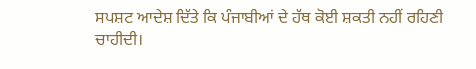ਸਪਸ਼ਟ ਆਦੇਸ਼ ਦਿੱਤੇ ਕਿ ਪੰਜਾਬੀਆਂ ਦੇ ਹੱਥ ਕੋਈ ਸ਼ਕਤੀ ਨਹੀਂ ਰਹਿਣੀ ਚਾਹੀਦੀ।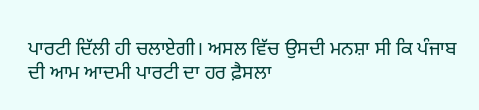ਪਾਰਟੀ ਦਿੱਲੀ ਹੀ ਚਲਾਏਗੀ। ਅਸਲ ਵਿੱਚ ਉਸਦੀ ਮਨਸ਼ਾ ਸੀ ਕਿ ਪੰਜਾਬ ਦੀ ਆਮ ਆਦਮੀ ਪਾਰਟੀ ਦਾ ਹਰ ਫ਼ੈਸਲਾ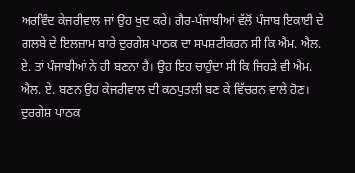ਅਰਵਿੰਦ ਕੇਜਰੀਵਾਲ ਜਾਂ ਉਹ ਖੁਦ ਕਰੇ। ਗੈਰ-ਪੰਜਾਬੀਆਂ ਵੱਲੋਂ ਪੰਜਾਬ ਇਕਾਈ ਦੇ ਗਲਬੇ ਦੇ ਇਲਜ਼ਾਮ ਬਾਰੇ ਦੁਰਗੇਸ਼ ਪਾਠਕ ਦਾ ਸਪਸ਼ਟੀਕਰਨ ਸੀ ਕਿ ਐਮ. ਐਲ. ਏ. ਤਾਂ ਪੰਜਾਬੀਆਂ ਨੇ ਹੀ ਬਣਨਾ ਹੈ। ਉਹ ਇਹ ਚਾਹੁੰਦਾ ਸੀ ਕਿ ਜਿਹੜੇ ਵੀ ਐਮ. ਐਲ. ਏ. ਬਣਨ ਉਹ ਕੇਜਰੀਵਾਲ ਦੀ ਕਠਪੁਤਲੀ ਬਣ ਕੇ ਵਿੱਚਰਨ ਵਾਲੇ ਹੋਣ।
ਦੁਰਗੇਸ਼ ਪਾਠਕ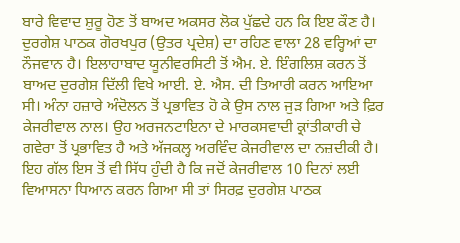ਬਾਰੇ ਵਿਵਾਦ ਸ਼ੁਰੂ ਹੋਣ ਤੋਂ ਬਾਅਦ ਅਕਸਰ ਲੋਕ ਪੁੱਛਦੇ ਹਨ ਕਿ ਇੲ ਕੌਣ ਹੈ। ਦੁਰਗੇਸ਼ ਪਾਠਕ ਗੋਰਖਪੁਰ (ਉਤਰ ਪ੍ਰਦੇਸ਼) ਦਾ ਰਹਿਣ ਵਾਲਾ 28 ਵਰ੍ਹਿਆਂ ਦਾ ਨੌਜਵਾਨ ਹੈ। ਇਲਾਹਾਬਾਦ ਯੂਨੀਵਰਸਿਟੀ ਤੋਂ ਐਮ. ਏ. ਇੰਗਲਿਸ਼ ਕਰਨ ਤੋਂ ਬਾਅਦ ਦੁਰਗੇਸ਼ ਦਿੱਲੀ ਵਿਖੇ ਆਈ. ਏ. ਐਸ. ਦੀ ਤਿਆਰੀ ਕਰਨ ਆਇਆ ਸੀ। ਅੰਨਾ ਹਜ਼ਾਰੇ ਅੰਦੋਲਨ ਤੋਂ ਪ੍ਰਭਾਵਿਤ ਹੋ ਕੇ ਉਸ ਨਾਲ ਜੁੜ ਗਿਆ ਅਤੇ ਫ਼ਿਰ ਕੇਜਰੀਵਾਲ ਨਾਲ। ਉਹ ਅਰਜਨਟਾਇਨਾ ਦੇ ਮਾਰਕਸਵਾਦੀ ਕ੍ਰਾਂਤੀਕਾਰੀ ਚੇ ਗਵੇਰਾ ਤੋਂ ਪ੍ਰਭਾਵਿਤ ਹੈ ਅਤੇ ਅੱਜਕਲ੍ਹ ਅਰਵਿੰਦ ਕੇਜਰੀਵਾਲ ਦਾ ਨਜ਼ਦੀਕੀ ਹੈ। ਇਹ ਗੱਲ ਇਸ ਤੋਂ ਵੀ ਸਿੱਧ ਹੁੰਦੀ ਹੈ ਕਿ ਜਦੋਂ ਕੇਜਰੀਵਾਲ 10 ਦਿਨਾਂ ਲਈ ਵਿਆਸਨਾ ਧਿਆਨ ਕਰਨ ਗਿਆ ਸੀ ਤਾਂ ਸਿਰਫ਼ ਦੁਰਗੇਸ਼ ਪਾਠਕ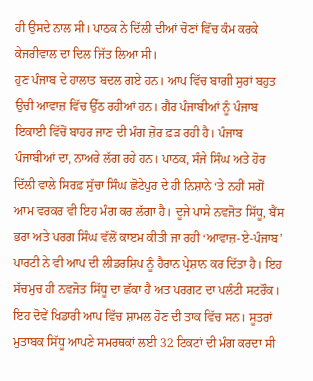ਹੀ ਉਸਦੇ ਨਾਲ ਸੀ। ਪਾਠਕ ਨੇ ਦਿੱਲੀ ਦੀਆਂ ਚੋਣਾਂ ਵਿੱਚ ਕੰਮ ਕਰਕੇ ਕੇਜਰੀਵਾਲ ਦਾ ਦਿਲ ਜਿੱਤ ਲਿਆ ਸੀ।
ਹੁਣ ਪੰਜਾਬ ਦੇ ਹਾਲਾਤ ਬਦਲ ਗਏ ਹਨ। ਆਪ ਵਿੱਚ ਬਾਗੀ ਸੁਰਾਂ ਬਹੁਤ ਉਚੀ ਆਵਾਜ਼ ਵਿੱਚ ਉੱਠ ਰਹੀਆਂ ਹਨ। ਗੈਰ ਪੰਜਾਬੀਆਂ ਨੂੰ ਪੰਜਾਬ ਇਕਾਈ ਵਿੱਚੋਂ ਬਾਹਰ ਜਾਣ ਦੀ ਮੰਗ ਜ਼ੋਰ ਫ਼ੜ ਰਹੀ ਹੈ। ਪੰਜਾਬ ਪੰਜਾਬੀਆਂ ਦਾ, ਨਾਅਰੇ ਲੱਗ ਰਹੇ ਹਨ। ਪਾਠਕ, ਸੰਜੇ ਸਿੰਘ ਅਤੇ ਹੋਰ ਦਿੱਲੀ ਵਾਲੇ ਸਿਰਫ਼ ਸੁੱਚਾ ਸਿੰਘ ਛੋਟੇਪੁਰ ਦੇ ਹੀ ਨਿਸ਼ਾਨੇ ‘ਤੇ ਨਹੀਂ ਸਗੋਂ ਆਮ ਵਰਕਰ ਵੀ ਇਹ ਮੰਗ ਕਰ ਲੱਗਾ ਹੈ। ਦੂਜੇ ਪਾਸੇ ਨਵਜੋਤ ਸਿੱਧੂ, ਬੈਂਸ ਭਰਾ ਅਤੇ ਪਰਗ ਸਿੰਘ ਵੱਲੋਂ ਕਾੲਮ ਕੀਤੀ ਜਾ ਰਹੀ ‘ਆਵਾਜ਼-ਏ-ਪੰਜਾਬ’ ਪਾਰਟੀ ਨੇ ਵੀ ਆਪ ਦੀ ਲੀਡਰਸ਼ਿਪ ਨੂੰ ਹੈਰਾਨ ਪ੍ਰੇਸ਼ਾਨ ਕਰ ਦਿੱਤਾ ਹੈ। ਇਹ ਸੱਚਮੁਚ ਹੀ ਨਵਜੋਤ ਸਿੱਧੂ ਦਾ ਛੱਕਾ ਹੈ ਅਤ ਪਰਗਟ ਦਾ ਪਲੰਟੀ ਸਟਰੌਕ। ਇਹ ਦੋਵੇਂ ਖਿਡਾਰੀ ਆਪ ਵਿੱਚ ਸ਼ਾਮਲ ਹੋਣ ਦੀ ਤਾਕ ਵਿੱਚ ਸਨ। ਸੂਤਰਾਂ ਮੁਤਾਬਕ ਸਿੱਧੂ ਆਪਣੇ ਸਮਰਥਕਾਂ ਲਈ 32 ਟਿਕਟਾਂ ਦੀ ਮੰਗ ਕਰਦਾ ਸੀ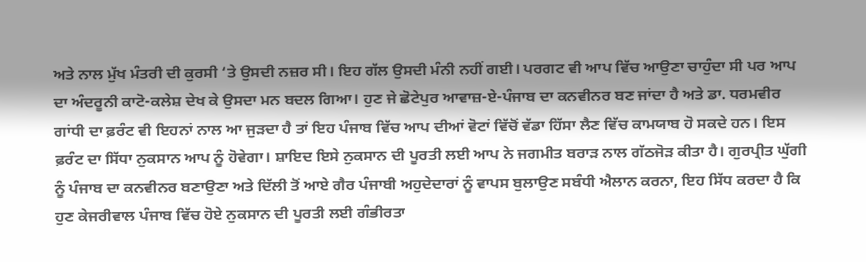ਅਤੇ ਨਾਲ ਮੁੱਖ ਮੰਤਰੀ ਦੀ ਕੁਰਸੀ ‘ਤੇ ਉਸਦੀ ਨਜ਼ਰ ਸੀ। ਇਹ ਗੱਲ ਉਸਦੀ ਮੰਨੀ ਨਹੀਂ ਗਈ। ਪਰਗਟ ਵੀ ਆਪ ਵਿੱਚ ਆਉਣਾ ਚਾਹੁੰਦਾ ਸੀ ਪਰ ਆਪ ਦਾ ਅੰਦਰੂਨੀ ਕਾਟੋ-ਕਲੇਸ਼ ਦੇਖ ਕੇ ਉਸਦਾ ਮਨ ਬਦਲ ਗਿਆ। ਹੁਣ ਜੇ ਛੋਟੇਪੁਰ ਆਵਾਜ਼-ਏ-ਪੰਜਾਬ ਦਾ ਕਨਵੀਨਰ ਬਣ ਜਾਂਦਾ ਹੈ ਅਤੇ ਡਾ. ਧਰਮਵੀਰ ਗਾਂਧੀ ਦਾ ਫ਼ਰੰਟ ਵੀ ਇਹਨਾਂ ਨਾਲ ਆ ਜੁੜਦਾ ਹੈ ਤਾਂ ਇਹ ਪੰਜਾਬ ਵਿੱਚ ਆਪ ਦੀਆਂ ਵੋਟਾਂ ਵਿੱਚੋਂ ਵੱਡਾ ਹਿੱਸਾ ਲੈਣ ਵਿੱਚ ਕਾਮਯਾਬ ਹੋ ਸਕਦੇ ਹਨ। ਇਸ ਫ਼ਰੰਟ ਦਾ ਸਿੱਧਾ ਨੁਕਸਾਨ ਆਪ ਨੂੰ ਹੋਵੇਗਾ। ਸ਼ਾਇਦ ਇਸੇ ਨੁਕਸਾਨ ਦੀ ਪੂਰਤੀ ਲਈ ਆਪ ਨੇ ਜਗਮੀਤ ਬਰਾੜ ਨਾਲ ਗੱਠਜੋੜ ਕੀਤਾ ਹੈ। ਗੁਰਪ੍ਰੀਤ ਘੁੱਗੀ ਨੂੰ ਪੰਜਾਬ ਦਾ ਕਨਵੀਨਰ ਬਣਾਉਣਾ ਅਤੇ ਦਿੱਲੀ ਤੋਂ ਆਏ ਗੈਰ ਪੰਜਾਬੀ ਅਹੁਦੇਦਾਰਾਂ ਨੂੰ ਵਾਪਸ ਬੁਲਾਉਣ ਸਬੰਧੀ ਐਲਾਨ ਕਰਨਾ, ਇਹ ਸਿੱਧ ਕਰਦਾ ਹੈ ਕਿ ਹੁਣ ਕੇਜਰੀਵਾਲ ਪੰਜਾਬ ਵਿੱਚ ਹੋਏ ਨੁਕਸਾਨ ਦੀ ਪੂਰਤੀ ਲਈ ਗੰਭੀਰਤਾ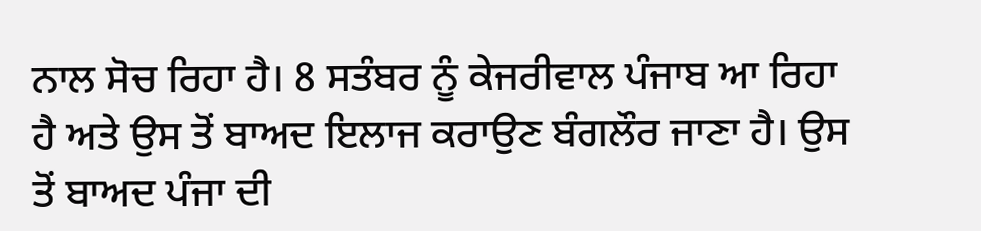ਨਾਲ ਸੋਚ ਰਿਹਾ ਹੈ। 8 ਸਤੰਬਰ ਨੂੰ ਕੇਜਰੀਵਾਲ ਪੰਜਾਬ ਆ ਰਿਹਾ ਹੈ ਅਤੇ ਉਸ ਤੋਂ ਬਾਅਦ ਇਲਾਜ ਕਰਾਉਣ ਬੰਗਲੌਰ ਜਾਣਾ ਹੈ। ਉਸ ਤੋਂ ਬਾਅਦ ਪੰਜਾ ਦੀ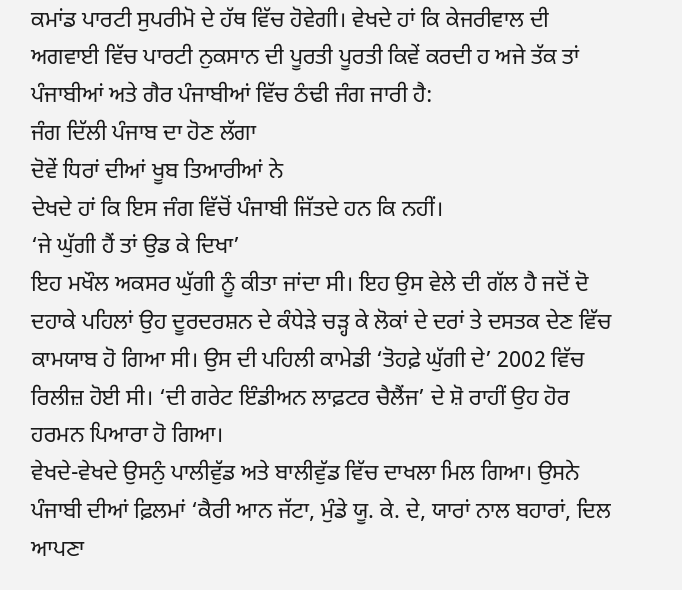ਕਮਾਂਡ ਪਾਰਟੀ ਸੁਪਰੀਮੋ ਦੇ ਹੱਥ ਵਿੱਚ ਹੋਵੇਗੀ। ਵੇਖਦੇ ਹਾਂ ਕਿ ਕੇਜਰੀਵਾਲ ਦੀ ਅਗਵਾਈ ਵਿੱਚ ਪਾਰਟੀ ਨੁਕਸਾਨ ਦੀ ਪੂਰਤੀ ਪੂਰਤੀ ਕਿਵੇਂ ਕਰਦੀ ਹ ਅਜੇ ਤੱਕ ਤਾਂ ਪੰਜਾਬੀਆਂ ਅਤੇ ਗੈਰ ਪੰਜਾਬੀਆਂ ਵਿੱਚ ਠੰਢੀ ਜੰਗ ਜਾਰੀ ਹੈ:
ਜੰਗ ਦਿੱਲੀ ਪੰਜਾਬ ਦਾ ਹੋਣ ਲੱਗਾ
ਦੋਵੇਂ ਧਿਰਾਂ ਦੀਆਂ ਖੂਬ ਤਿਆਰੀਆਂ ਨੇ
ਦੇਖਦੇ ਹਾਂ ਕਿ ਇਸ ਜੰਗ ਵਿੱਚੋਂ ਪੰਜਾਬੀ ਜਿੱਤਦੇ ਹਨ ਕਿ ਨਹੀਂ।
‘ਜੇ ਘੁੱਗੀ ਹੈਂ ਤਾਂ ਉਡ ਕੇ ਦਿਖਾ’
ਇਹ ਮਖੌਲ ਅਕਸਰ ਘੁੱਗੀ ਨੂੰ ਕੀਤਾ ਜਾਂਦਾ ਸੀ। ਇਹ ਉਸ ਵੇਲੇ ਦੀ ਗੱਲ ਹੈ ਜਦੋਂ ਦੋ ਦਹਾਕੇ ਪਹਿਲਾਂ ਉਹ ਦੂਰਦਰਸ਼ਨ ਦੇ ਕੰਧੇੜੇ ਚੜ੍ਹ ਕੇ ਲੋਕਾਂ ਦੇ ਦਰਾਂ ਤੇ ਦਸਤਕ ਦੇਣ ਵਿੱਚ ਕਾਮਯਾਬ ਹੋ ਗਿਆ ਸੀ। ਉਸ ਦੀ ਪਹਿਲੀ ਕਾਮੇਡੀ ‘ਤੋਹਫ਼ੇ ਘੁੱਗੀ ਦੇ’ 2002 ਵਿੱਚ ਰਿਲੀਜ਼ ਹੋਈ ਸੀ। ‘ਦੀ ਗਰੇਟ ਇੰਡੀਅਨ ਲਾਫ਼ਟਰ ਚੈਲੈਂਜ’ ਦੇ ਸ਼ੋ ਰਾਹੀਂ ਉਹ ਹੋਰ ਹਰਮਨ ਪਿਆਰਾ ਹੋ ਗਿਆ।
ਵੇਖਦੇ-ਵੇਖਦੇ ਉਸਨੁੰ ਪਾਲੀਵੁੱਡ ਅਤੇ ਬਾਲੀਵੁੱਡ ਵਿੱਚ ਦਾਖਲਾ ਮਿਲ ਗਿਆ। ਉਸਨੇ ਪੰਜਾਬੀ ਦੀਆਂ ਫ਼ਿਲਮਾਂ ‘ਕੈਰੀ ਆਨ ਜੱਟਾ, ਮੁੰਡੇ ਯੂ. ਕੇ. ਦੇ, ਯਾਰਾਂ ਨਾਲ ਬਹਾਰਾਂ, ਦਿਲ ਆਪਣਾ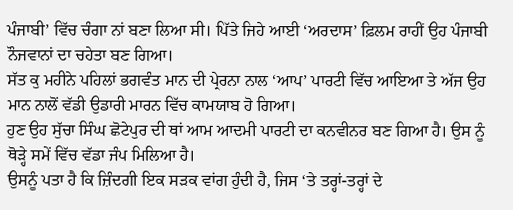ਪੰਜਾਬੀ’ ਵਿੱਚ ਚੰਗਾ ਨਾਂ ਬਣਾ ਲਿਆ ਸੀ। ਪਿੱਤੇ ਜਿਹੇ ਆਈ ‘ਅਰਦਾਸ’ ਫ਼ਿਲਮ ਰਾਹੀਂ ਉਹ ਪੰਜਾਬੀ ਨੌਜਵਾਨਾਂ ਦਾ ਚਹੇਤਾ ਬਣ ਗਿਆ।
ਸੱਤ ਕੁ ਮਹੀਨੇ ਪਹਿਲਾਂ ਭਗਵੰਤ ਮਾਨ ਦੀ ਪ੍ਰੇਰਨਾ ਨਾਲ ‘ਆਪ’ ਪਾਰਟੀ ਵਿੱਚ ਆਇਆ ਤੇ ਅੱਜ ਉਹ ਮਾਨ ਨਾਲੋਂ ਵੱਡੀ ਉਡਾਰੀ ਮਾਰਨ ਵਿੱਚ ਕਾਮਯਾਬ ਹੋ ਗਿਆ।
ਹੁਣ ਉਹ ਸੁੱਚਾ ਸਿੰਘ ਛੋਟੇਪੁਰ ਦੀ ਥਾਂ ਆਮ ਆਦਮੀ ਪਾਰਟੀ ਦਾ ਕਨਵੀਨਰ ਬਣ ਗਿਆ ਹੈ। ਉਸ ਨੂੰ ਥੋੜ੍ਹੇ ਸਮੇਂ ਵਿੱਚ ਵੱਡਾ ਜੰਪ ਮਿਲਿਆ ਹੈ।
ਉਸਨੂੰ ਪਤਾ ਹੈ ਕਿ ਜ਼ਿੰਦਗੀ ਇਕ ਸੜਕ ਵਾਂਗ ਹੁੰਦੀ ਹੈ, ਜਿਸ ‘ਤੇ ਤਰ੍ਹਾਂ-ਤਰ੍ਹਾਂ ਦੇ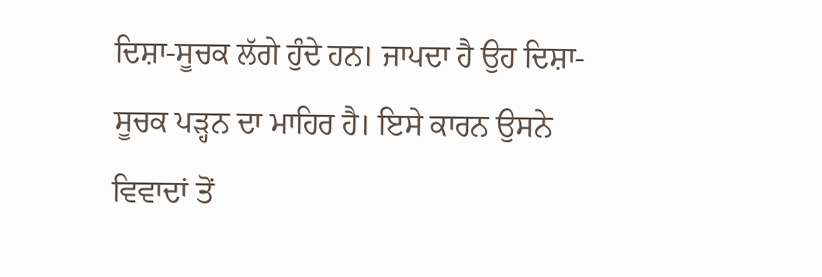ਦਿਸ਼ਾ-ਸੂਚਕ ਲੱਗੇ ਹੁੰਦੇ ਹਨ। ਜਾਪਦਾ ਹੈ ਉਹ ਦਿਸ਼ਾ-ਸੂਚਕ ਪੜ੍ਹਨ ਦਾ ਮਾਹਿਰ ਹੈ। ਇਸੇ ਕਾਰਨ ਉਸਨੇ ਵਿਵਾਦਾਂ ਤੋਂ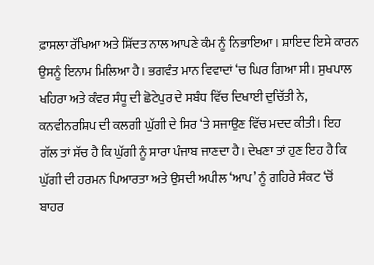ਫ਼ਾਸਲਾ ਰੱਖਿਆ ਅਤੇ ਸ਼ਿੱਦਤ ਨਾਲ ਆਪਣੇ ਕੰਮ ਨੂੰ ਨਿਭਾਇਆ। ਸ਼ਾਇਦ ਇਸੇ ਕਾਰਨ ਉਸਨੂੰ ਇਨਾਮ ਮਿਲਿਆ ਹੈ। ਭਗਵੰਤ ਮਾਨ ਵਿਵਾਦਾਂ ‘ਚ ਘਿਰ ਗਿਆ ਸੀ। ਸੁਖਪਾਲ ਖਹਿਰਾ ਅਤੇ ਕੰਵਰ ਸੰਧੂ ਦੀ ਛੋਟੇਪੁਰ ਦੇ ਸਬੰਧ ਵਿੱਚ ਦਿਖਾਈ ਦੁਚਿੱਤੀ ਨੇ, ਕਨਵੀਨਰਸ਼ਿਪ ਦੀ ਕਲਗੀ ਘੁੱਗੀ ਦੇ ਸਿਰ ‘ਤੇ ਸਜਾਉਣ ਵਿੱਚ ਮਦਦ ਕੀਤੀ। ਇਹ ਗੱਲ ਤਾਂ ਸੱਚ ਹੈ ਕਿ ਘੁੱਗੀ ਨੂੰ ਸਾਰਾ ਪੰਜਾਬ ਜਾਣਦਾ ਹੈ। ਦੇਖਣਾ ਤਾਂ ਹੁਣ ਇਹ ਹੈ ਕਿ ਘੁੱਗੀ ਦੀ ਹਰਮਨ ਪਿਆਰਤਾ ਅਤੇ ਉਸਦੀ ਅਪੀਲ ‘ਆਪ’ ਨੂੰ ਗਹਿਰੇ ਸੰਕਟ ‘ਚੋਂ ਬਾਹਰ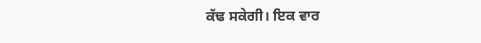ਕੱਢ ਸਕੇਗੀ। ਇਕ ਵਾਰ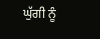ਘੁੱਗੀ ਨੂੰ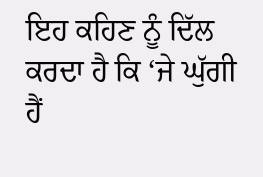ਇਹ ਕਹਿਣ ਨੂੰ ਦਿੱਲ ਕਰਦਾ ਹੈ ਕਿ ‘ਜੇ ਘੁੱਗੀ ਹੈਂ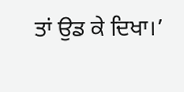ਤਾਂ ਉਡ ਕੇ ਦਿਖਾ।’